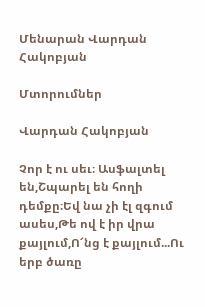Մենարան Վարդան Հակոբյան

Մտորումներ

Վարդան Հակոբյան

Չոր է ու սեւ։ Ասֆալտել են,Շպարել են հողի դեմքը։Եվ նա չի էլ զգում ասես,Թե ով է իր վրա քայլում,Ո՜նց է քայլում...Ու երբ ծառը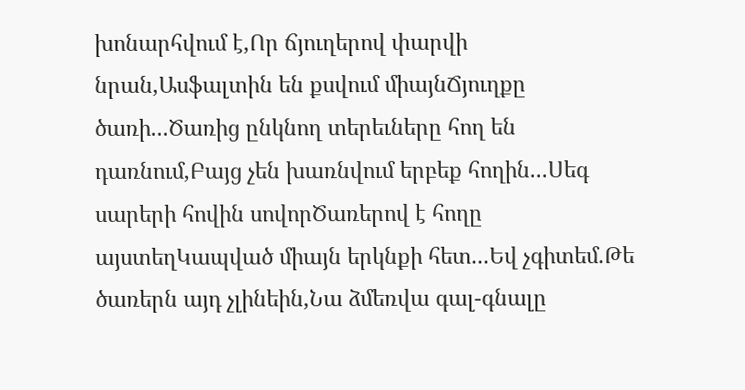խոնարհվում է,Որ ճյուղերով փարվի նրան,Ասֆալտին են քսվում միայնՃյուղքը ծառի...Ծառից ընկնող տերեւները հող են դառնում,Բայց չեն խառնվում երբեք հողին...Սեգ սարերի հովին սովորԾառերով է հողը այստեղԿապված միայն երկնքի հետ...Եվ չգիտեմ.Թե ծառերն այդ չլինեին,Նա ձմեռվա գալ-գնալը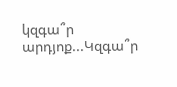կզգա՞ր արդյոք...Կզգա՞ր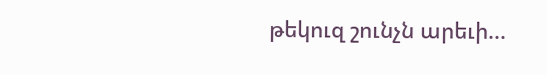թեկուզ շունչն արեւի...